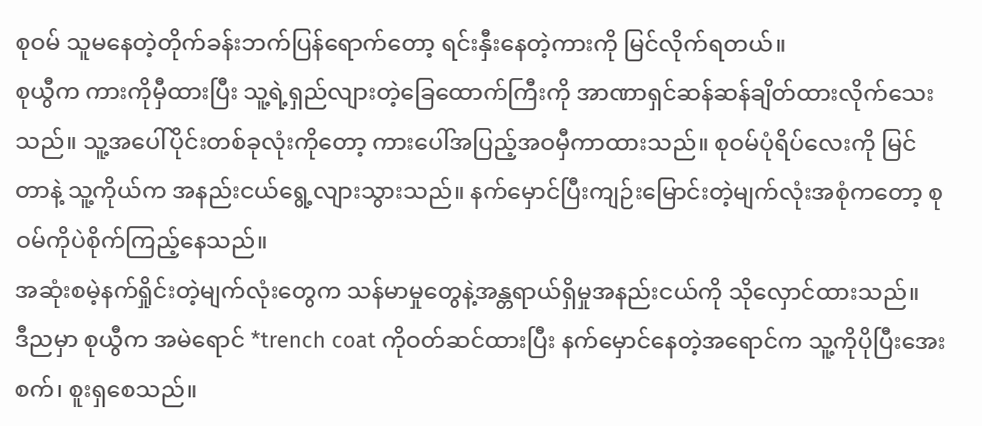စုဝမ် သူမနေတဲ့တိုက်ခန်းဘက်ပြန်ရောက်တော့ ရင်းနှီးနေတဲ့ကားကို မြင်လိုက်ရတယ်။
စုယွီက ကားကိုမှီထားပြီး သူ့ရဲ့ရှည်လျားတဲ့ခြေထောက်ကြီးကို အာဏာရှင်ဆန်ဆန်ချိတ်ထားလိုက်သေးသည်။ သူ့အပေါ်ပိုင်းတစ်ခုလုံးကိုတော့ ကားပေါ်အပြည့်အဝမှီကာထားသည်။ စုဝမ်ပုံရိပ်လေးကို မြင်တာနဲ့ သူ့ကိုယ်က အနည်းငယ်ရွေ့လျားသွားသည်။ နက်မှောင်ပြီးကျဉ်းမြောင်းတဲ့မျက်လုံးအစုံကတော့ စုဝမ်ကိုပဲစိုက်ကြည့်နေသည်။
အဆုံးစမဲ့နက်ရှိုင်းတဲ့မျက်လုံးတွေက သန်မာမှုတွေနဲ့အန္တရာယ်ရှိမှုအနည်းငယ်ကို သိုလှောင်ထားသည်။
ဒီညမှာ စုယွီက အမဲရောင် *trench coat ကိုဝတ်ဆင်ထားပြီး နက်မှောင်နေတဲ့အရောင်က သူ့ကိုပိုပြီးအေးစက်၊ စူးရှစေသည်။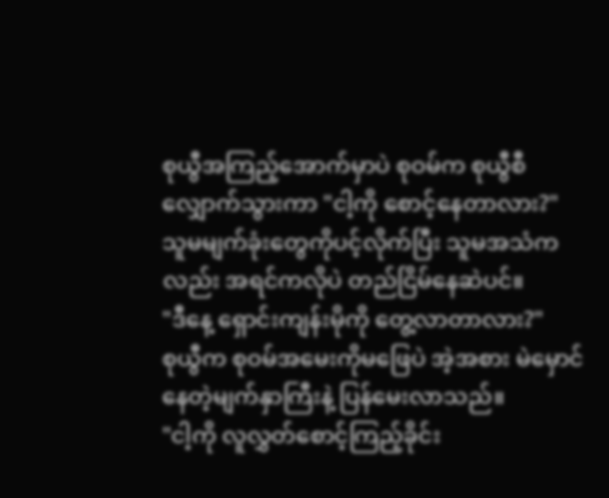စုယွီအကြည့်အောက်မှာပဲ စုဝမ်က စုယွီစီလျှောက်သွားကာ "ငါ့ကို စောင့်နေတာလား?"
သူမမျက်ခုံးတွေကိုပင့်လိုက်ပြီး သူမအသံကလည်း အရင်ကလိုပဲ တည်ငြိမ်နေဆဲပင်။
"ဒီနေ့ ရှောင်းကျန်းမိုကို တွေ့လာတာလား?"
စုယွီက စုဝမ်အမေးကိုမဖြေပဲ အဲ့အစား မဲမှောင်နေတဲ့မျက်နှာကြီးနဲ့ ပြန်မေးလာသည်။
"ငါ့ကို လူလွှတ်စောင့်ကြည့်ခိုင်း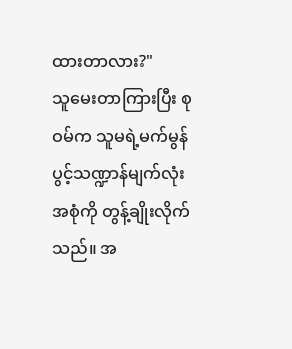ထားတာလား?"
သူမေးတာကြားပြီး စုဝမ်က သူမရဲ့မက်မွန်ပွင့်သဏ္ဍာန်မျက်လုံးအစုံကို တွန့်ချိုးလိုက်သည်။ အ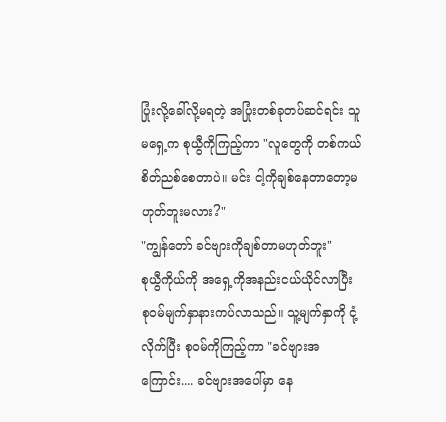ပြုံးလို့ခေါ်လို့မရတဲ့ အပြုံးတစ်ခုတပ်ဆင်ရင်း သူမရှေ့က စုယွီကိုကြည့်ကာ "လူတွေကို တစ်ကယ်စိတ်ညစ်စေတာပဲ။ မင်း ငါ့ကိုချစ်နေတာတော့မဟုတ်ဘူးမလား?"
"ကျွန်တော် ခင်ဗျားကိုချစ်တာမဟုတ်ဘူး"
စုယွီကိုယ်ကို အရှေ့ကိုအနည်းငယ်ယိုင်လာပြီး စုဝမ်မျက်နှာနားကပ်လာသည်။ သူ့မျက်နှာကို ငုံ့လိုက်ပြီး စုဝမ်ကိုကြည့်ကာ "ခင်ဗျားအကြောင်း.... ခင်ဗျားအပေါ်မှာ နေ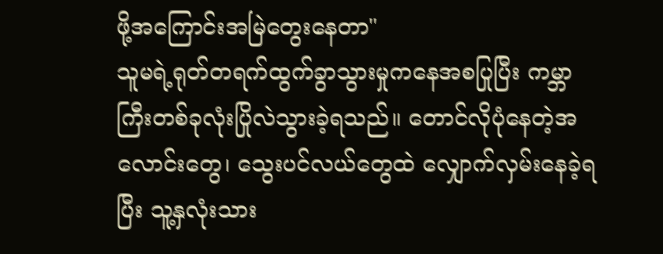ဖို့အကြောင်းအမြဲတွေးနေတာ"
သူမရဲ့ရုတ်တရက်ထွက်ခွာသွားမှုကနေအစပြုပြီး ကမ္ဘာကြီးတစ်ခုလုံးပြိုလဲသွားခဲ့ရသည်။ တောင်လိုပုံနေတဲ့အလောင်းတွေ၊ သွေးပင်လယ်တွေထဲ လျှောက်လှမ်းနေခဲ့ရပြီး သူ့နှလုံးသား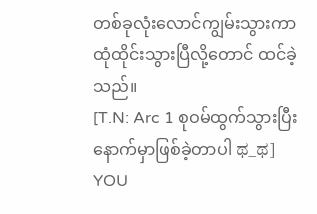တစ်ခုလုံးလောင်ကျွမ်းသွားကာ ထုံထိုင်းသွားပြီလို့တောင် ထင်ခဲ့သည်။
[T.N: Arc 1 စုဝမ်ထွက်သွားပြီးနောက်မှာဖြစ်ခဲ့တာပါ ಥ_ಥ]
YOU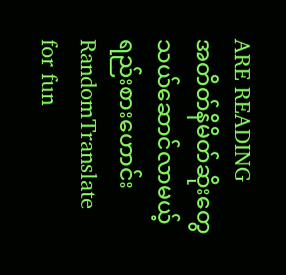ARE READING
အတိတ်နိမိတ်ဆိုးတွေ သယ်ဆောင်လာမယ့် ရည်းစားဟောင်း
RandomTranslate for fun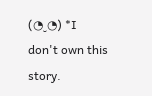(◔‿◔) *I don't own this story.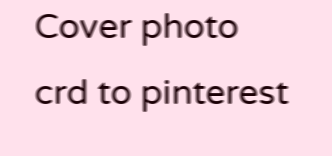Cover photo crd to pinterest